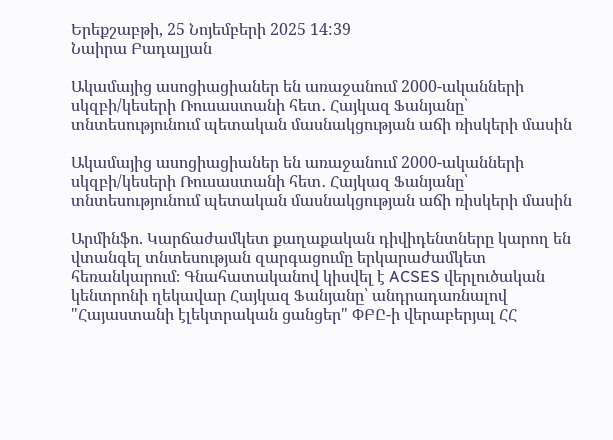Երեքշաբթի, 25 Նոյեմբերի 2025 14:39
Նաիրա Բադալյան

Ակամայից ասոցիացիաներ են առաջանում 2000-ականների սկզբի/կեսերի Ռուսաստանի հետ․ Հայկազ Ֆանյանը՝ տնտեսությունում պետական մասնակցության աճի ռիսկերի մասին

Ակամայից ասոցիացիաներ են առաջանում 2000-ականների սկզբի/կեսերի Ռուսաստանի հետ․ Հայկազ Ֆանյանը՝ տնտեսությունում պետական մասնակցության աճի ռիսկերի մասին

Արմինֆո. Կարճաժամկետ քաղաքական դիվիդենտները կարող են վտանգել տնտեսության զարգացումը երկարաժամկետ հեռանկարում։ Գնահատականով կիսվել է ACSES վերլուծական կենտրոնի ղեկավար Հայկազ Ֆանյանը՝ անդրադառնալով "Հայաստանի էլեկտրական ցանցեր" ՓԲԸ-ի վերաբերյալ ՀՀ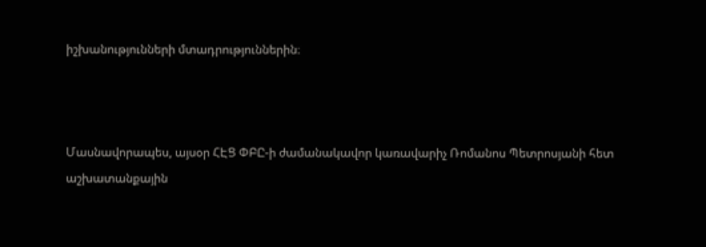իշխանությունների մտադրություններին։



Մասնավորապես, այսօր ՀԷՑ ՓԲԸ-ի ժամանակավոր կառավարիչ Ռոմանոս Պետրոսյանի հետ աշխատանքային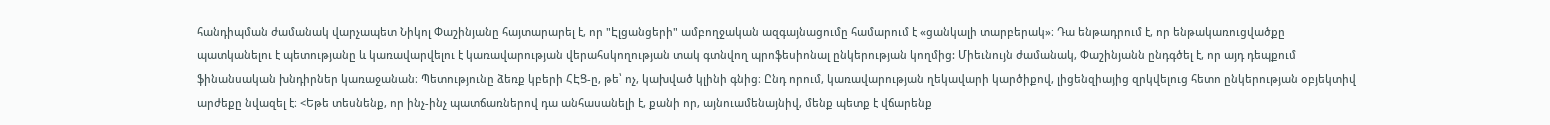հանդիպման ժամանակ վարչապետ Նիկոլ Փաշինյանը հայտարարել է, որ "Էլցանցերի" ամբողջական ազգայնացումը համարում է «ցանկալի տարբերակ»։ Դա ենթադրում է, որ ենթակառուցվածքը պատկանելու է պետությանը և կառավարվելու է կառավարության վերահսկողության տակ գտնվող պրոֆեսիոնալ ընկերության կողմից: Միեւնույն ժամանակ, Փաշինյանն ընդգծել է, որ այդ դեպքում ֆինանսական խնդիրներ կառաջանան։ Պետությունը ձեռք կբերի ՀԷՑ-ը, թե՝ ոչ, կախված կլինի գնից։ Ընդ որում, կառավարության ղեկավարի կարծիքով, լիցենզիայից զրկվելուց հետո ընկերության օբյեկտիվ արժեքը նվազել է։ <Եթե տեսնենք, որ ինչ-ինչ պատճառներով դա անհասանելի է, քանի որ, այնուամենայնիվ, մենք պետք է վճարենք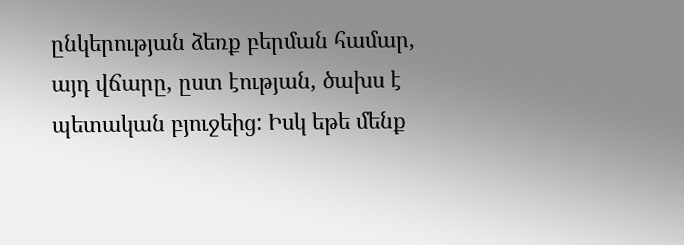ընկերության ձեռք բերման համար, այդ վճարը, ըստ էության, ծախս է պետական բյուջեից: Իսկ եթե մենք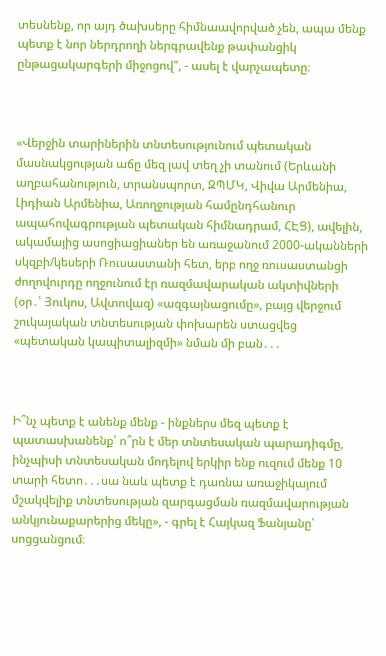տեսնենք, որ այդ ծախսերը հիմնաավորված չեն, ապա մենք պետք է նոր ներդրողի ներգրավենք թափանցիկ ընթացակարգերի միջոցով", - ասել է վարչապետը։



«Վերջին տարիներին տնտեսությունում պետական մասնակցության աճը մեզ լավ տեղ չի տանում (Երևանի աղբահանություն, տրանսպորտ, ԶՊՄԿ, Վիվա Արմենիա, Լիդիան Արմենիա, Առողջության համընդհանուր ապահովագրության պետական հիմնադրամ, ՀԷՑ), ավելին, ակամայից ասոցիացիաներ են առաջանում 2000-ականների սկզբի/կեսերի Ռուսաստանի հետ, երբ ողջ ռուսաստանցի ժողովուրդը ողջունում էր ռազմավարական ակտիվների (օր․՝ Յուկոս, Ավտովազ) «ազգայնացումը», բայց վերջում շուկայական տնտեսության փոխարեն ստացվեց «պետական կապիտալիզմի» նման մի բան․․․



Ի՞նչ պետք է անենք մենք - ինքներս մեզ պետք է պատասխանենք՝ ո՞րն է մեր տնտեսական պարադիգմը, ինչպիսի տնտեսական մոդելով երկիր ենք ուզում մենք 10 տարի հետո․․․սա նաև պետք է դառնա առաջիկայում մշակվելիք տնտեսության զարգացման ռազմավարության անկյունաքարերից մեկը», - գրել է Հայկազ Ֆանյանը՝ սոցցանցում։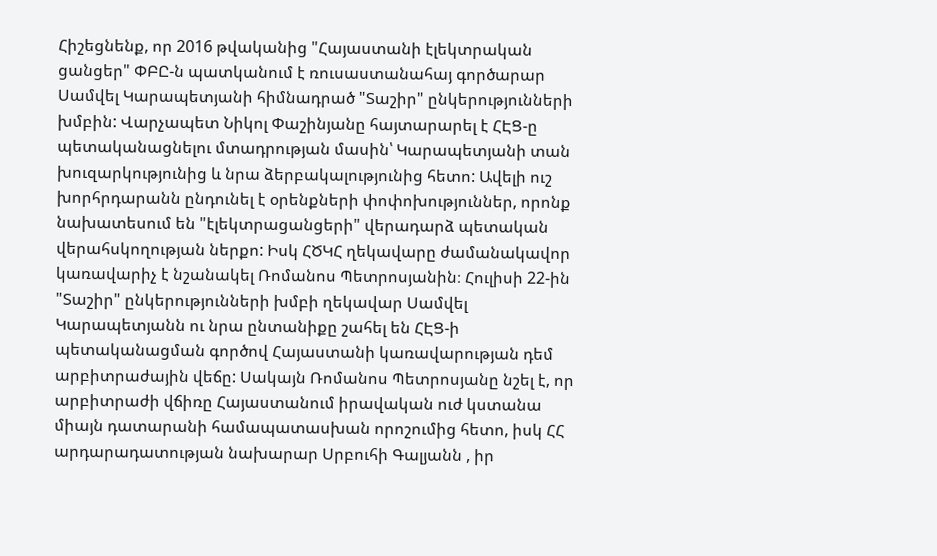Հիշեցնենք, որ 2016 թվականից "Հայաստանի էլեկտրական ցանցեր" ՓԲԸ-ն պատկանում է ռուսաստանահայ գործարար Սամվել Կարապետյանի հիմնադրած "Տաշիր" ընկերությունների խմբին: Վարչապետ Նիկոլ Փաշինյանը հայտարարել է ՀԷՑ-ը պետականացնելու մտադրության մասին՝ Կարապետյանի տան խուզարկությունից և նրա ձերբակալությունից հետո: Ավելի ուշ խորհրդարանն ընդունել է օրենքների փոփոխություններ, որոնք նախատեսում են "էլեկտրացանցերի" վերադարձ պետական վերահսկողության ներքո: Իսկ ՀԾԿՀ ղեկավարը ժամանակավոր կառավարիչ է նշանակել Ռոմանոս Պետրոսյանին։ Հուլիսի 22-ին "Տաշիր" ընկերությունների խմբի ղեկավար Սամվել Կարապետյանն ու նրա ընտանիքը շահել են ՀԷՑ-ի պետականացման գործով Հայաստանի կառավարության դեմ արբիտրաժային վեճը: Սակայն Ռոմանոս Պետրոսյանը նշել է, որ արբիտրաժի վճիռը Հայաստանում իրավական ուժ կստանա միայն դատարանի համապատասխան որոշումից հետո, իսկ ՀՀ արդարադատության նախարար Սրբուհի Գալյանն , իր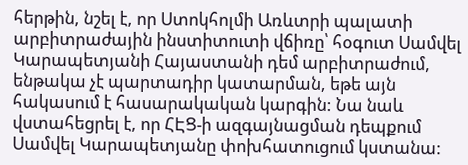հերթին, նշել է, որ Ստոկհոլմի Առևտրի պալատի արբիտրաժային ինստիտուտի վճիռը՝ հօգուտ Սամվել Կարապետյանի Հայաստանի դեմ արբիտրաժում, ենթակա չէ պարտադիր կատարման, եթե այն հակասում է հասարակական կարգին: Նա նաև վստահեցրել է, որ ՀԷՑ-ի ազգայնացման դեպքում Սամվել Կարապետյանը փոխհատուցում կստանա: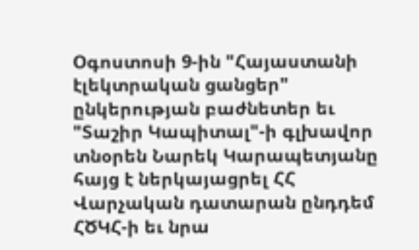Օգոստոսի 9-ին "Հայաստանի էլեկտրական ցանցեր" ընկերության բաժնետեր եւ "Տաշիր Կապիտալ"-ի գլխավոր տնօրեն Նարեկ Կարապետյանը հայց է ներկայացրել ՀՀ Վարչական դատարան ընդդեմ ՀԾԿՀ-ի եւ նրա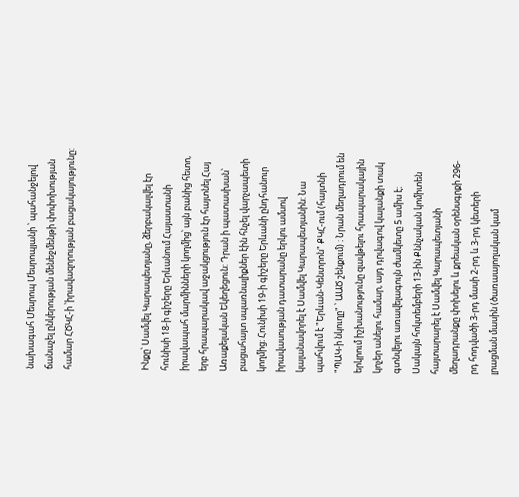նախագահ Մեսրոպ Մեսրոպյանի ՝ պահանջելով ճանաչել ընկերության մենեջմենթի փոփոխության համար ՀԾԿՀ-ի ՝իրավազորության բացակայությունը:



Ինքը՝ Սամվել Կարապետյանը, ձերբակալվել էր հունիսի 18-ի գիշերը Երևանում Հայաստանի իրավապահ մարմինների կողմից՝ այն բանից հետո, երբ հրապարակավ աջակցություն էր հայտնել Հայ Առաքելական Եկեղեցուն: Դրան ի պատասխան՝ բացահայտ սպառնալիքներ էին հնչել վարչապետի կողմից։ Հունիսի 19-ի գիշերը Երևանի ընդհանուր իրավասության դատարանը երկու ամսով կալանավորել է Սամվել Կարապետյանին: Նա պահվում է "Երևան-Կենտրոն" ՔԿՀ-ում (հայտնի "ՊԱԿ-ի նկուղը" ՝ ԱԱԾ շենքում) ։ Նրան մեղադրում են երկրում իշխանությունը զավթելու հրապարակային կոչեր անելու համար, այդ դրվագով կալանքի տակ գտնվելու առավելագույն ժամկետը 5 ամիս է։ Սակայն հոկտեմբերի 13-ին Քննչական կոմիտեն հայտարարել է Սամվել Կարապետյանի մեղադրանքը փոխելու և քրեական օրենսգրքի 296-րդ հոդվածի 3-րդ մասի 2-րդ և 3-րդ կետերի լրացման մասին (ծառաայողական կամ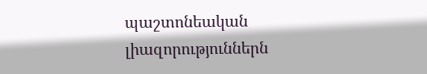պաշտոնեական լիազորություններն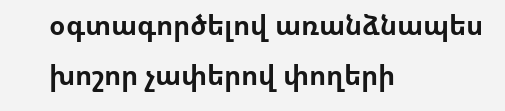օգտագործելով առանձնապես խոշոր չափերով փողերի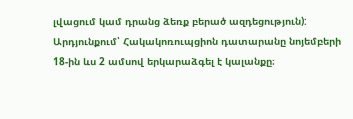լվացում կամ դրանց ձեռք բերած ազդեցություն): Արդյունքում՝ Հակակոռուպցիոն դատարանը նոյեմբերի 18-ին ևս 2 ամսով երկարաձգել է կալանքը։